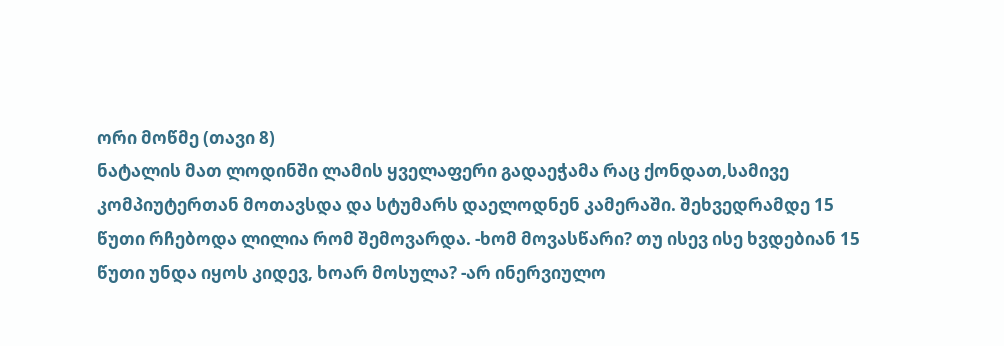ორი მოწმე (თავი 8)
ნატალის მათ ლოდინში ლამის ყველაფერი გადაეჭამა რაც ქონდათ,სამივე კომპიუტერთან მოთავსდა და სტუმარს დაელოდნენ კამერაში. შეხვედრამდე 15 წუთი რჩებოდა ლილია რომ შემოვარდა. -ხომ მოვასწარი? თუ ისევ ისე ხვდებიან 15 წუთი უნდა იყოს კიდევ, ხოარ მოსულა? -არ ინერვიულო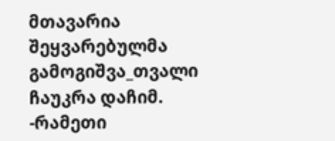მთავარია შეყვარებულმა გამოგიშვა_თვალი ჩაუკრა დაჩიმ. -რამეთი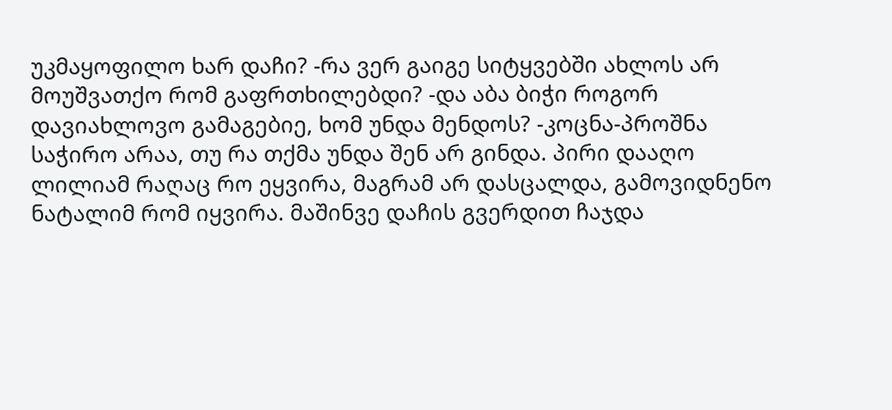უკმაყოფილო ხარ დაჩი? -რა ვერ გაიგე სიტყვებში ახლოს არ მოუშვათქო რომ გაფრთხილებდი? -და აბა ბიჭი როგორ დავიახლოვო გამაგებიე, ხომ უნდა მენდოს? -კოცნა-პროშნა საჭირო არაა, თუ რა თქმა უნდა შენ არ გინდა. პირი დააღო ლილიამ რაღაც რო ეყვირა, მაგრამ არ დასცალდა, გამოვიდნენო ნატალიმ რომ იყვირა. მაშინვე დაჩის გვერდით ჩაჯდა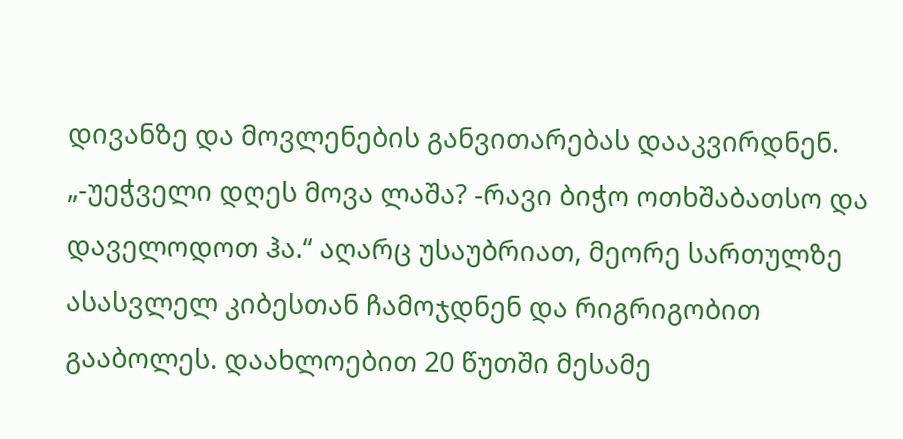დივანზე და მოვლენების განვითარებას დააკვირდნენ. „-უეჭველი დღეს მოვა ლაშა? -რავი ბიჭო ოთხშაბათსო და დაველოდოთ ჰა.“ აღარც უსაუბრიათ, მეორე სართულზე ასასვლელ კიბესთან ჩამოჯდნენ და რიგრიგობით გააბოლეს. დაახლოებით 20 წუთში მესამე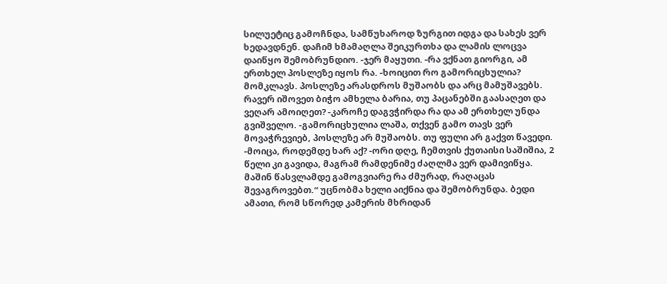სილუეტიც გამოჩნდა, სამწუხაროდ ზურგით იდგა და სახეს ვერ ხედავდნენ. დაჩიმ ხმამაღლა შეიკურთხა და ლამის ლოცვა დაიწყო შემობრუნდიო. -ჯერ მაყუთი. -რა ვქნათ გიორგი, ამ ერთხელ პოსლეზე იყოს რა. -ხოიცით რო გამორიცხულია? მომკლავს. პოსლეზე არასდროს მუშაობს და არც მამუშავებს. რავერ იშოვეთ ბიჭო ამხელა ბარია, თუ პაცანებში გაასაღეთ და ვეღარ ამოიღეთ? -კაროჩე დაგვჭირდა რა და ამ ერთხელ უნდა გვიშველო. -გამორიცხულია ლაშა, თქვენ გამო თავს ვერ მოვაჭრევიებ, პოსლეზე არ მუშაობს. თუ ფული არ გაქვთ წავედი. -მოიცა, როდემდე ხარ აქ? -ორი დღე, ჩემთვის ქუთაისი საშიშია, 2 წელი კი გავიდა, მაგრამ რამდენიმე ძაღლმა ვერ დამივიწყა. მაშინ წასვლამდე გამოგვიარე რა ძმურად, რაღაცას შევაგროვებთ.“ უცნობმა ხელი აიქნია და შემობრუნდა. ბედი ამათი, რომ სწორედ კამერის მხრიდან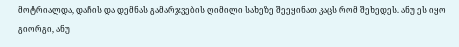მოტრიალდა, დაჩის და დემნას გამარჯვების ღიმილი სახეზე შეეყინათ კაცს რომ შეხედეს. ანუ ეს იყო გიორგი, ანუ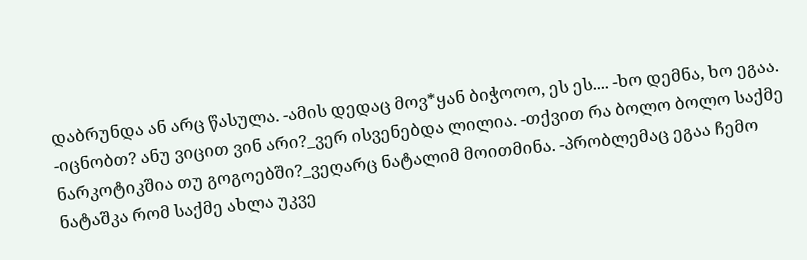დაბრუნდა ან არც წასულა. -ამის დედაც მოვ*ყან ბიჭოოო, ეს ეს.... -ხო დემნა, ხო ეგაა. -იცნობთ? ანუ ვიცით ვინ არი?_ვერ ისვენებდა ლილია. -თქვით რა ბოლო ბოლო საქმე ნარკოტიკშია თუ გოგოებში?_ვეღარც ნატალიმ მოითმინა. -პრობლემაც ეგაა ჩემო ნატაშკა რომ საქმე ახლა უკვე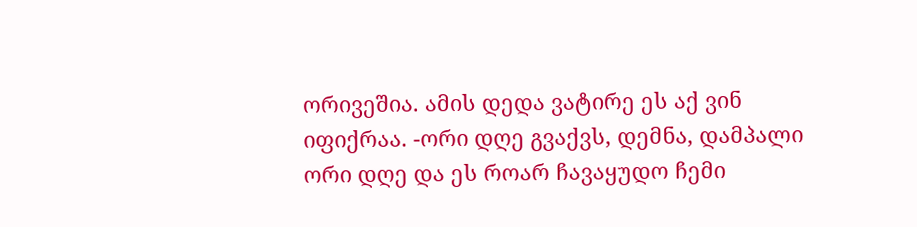ორივეშია. ამის დედა ვატირე ეს აქ ვინ იფიქრაა. -ორი დღე გვაქვს, დემნა, დამპალი ორი დღე და ეს როარ ჩავაყუდო ჩემი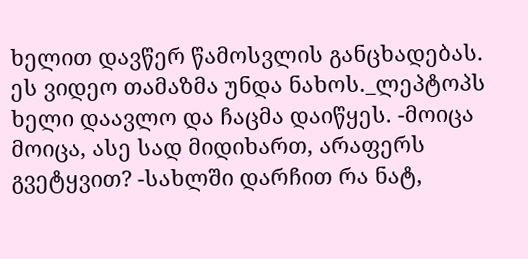ხელით დავწერ წამოსვლის განცხადებას. ეს ვიდეო თამაზმა უნდა ნახოს._ლეპტოპს ხელი დაავლო და ჩაცმა დაიწყეს. -მოიცა მოიცა, ასე სად მიდიხართ, არაფერს გვეტყვით? -სახლში დარჩით რა ნატ,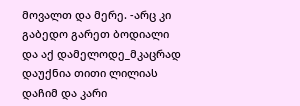მოვალთ და მერე. -არც კი გაბედო გარეთ ბოდიალი და აქ დამელოდე_მკაცრად დაუქნია თითი ლილიას დაჩიმ და კარი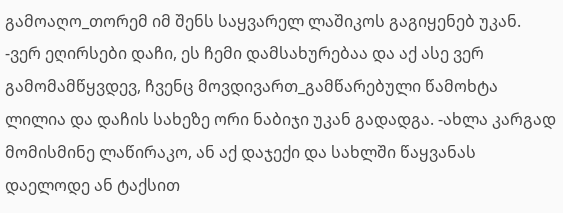გამოაღო_თორემ იმ შენს საყვარელ ლაშიკოს გაგიყენებ უკან. -ვერ ეღირსები დაჩი, ეს ჩემი დამსახურებაა და აქ ასე ვერ გამომამწყვდევ, ჩვენც მოვდივართ_გამწარებული წამოხტა ლილია და დაჩის სახეზე ორი ნაბიჯი უკან გადადგა. -ახლა კარგად მომისმინე ლაწირაკო, ან აქ დაჯექი და სახლში წაყვანას დაელოდე ან ტაქსით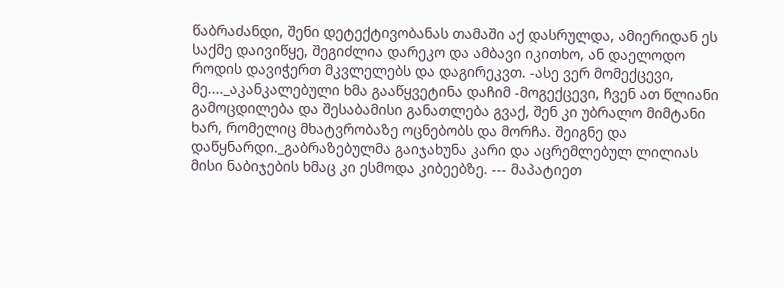წაბრაძანდი, შენი დეტექტივობანას თამაში აქ დასრულდა, ამიერიდან ეს საქმე დაივიწყე, შეგიძლია დარეკო და ამბავი იკითხო, ან დაელოდო როდის დავიჭერთ მკვლელებს და დაგირეკვთ. -ასე ვერ მომექცევი, მე...._აკანკალებული ხმა გააწყვეტინა დაჩიმ -მოგექცევი, ჩვენ ათ წლიანი გამოცდილება და შესაბამისი განათლება გვაქ, შენ კი უბრალო მიმტანი ხარ, რომელიც მხატვრობაზე ოცნებობს და მორჩა. შეიგნე და დაწყნარდი._გაბრაზებულმა გაიჯახუნა კარი და აცრემლებულ ლილიას მისი ნაბიჯების ხმაც კი ესმოდა კიბეებზე. --- მაპატიეთ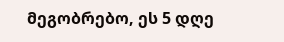მეგობრებო, ეს 5 დღე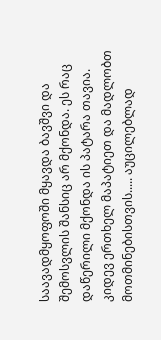საავადმყოფოში მყავდა ბავშვი და შემოსვლის შანსიც არ მქონდა. ეს რაც დაწერილი მქონდა ის პატარა თავია. კიდევ ერთხელ მაპატიეთ და მადლობთ მოთმინებისთვის..... აუცილებლად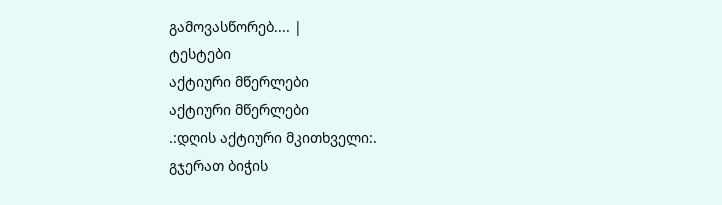გამოვასწორებ.... |
ტესტები
აქტიური მწერლები
აქტიური მწერლები
.:დღის აქტიური მკითხველი:.
გჯერათ ბიჭის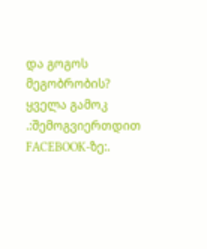და გოგოს მეგობრობის?
ყველა გამოკ
.:შემოგვიერთდით FACEBOOK-ზე:.